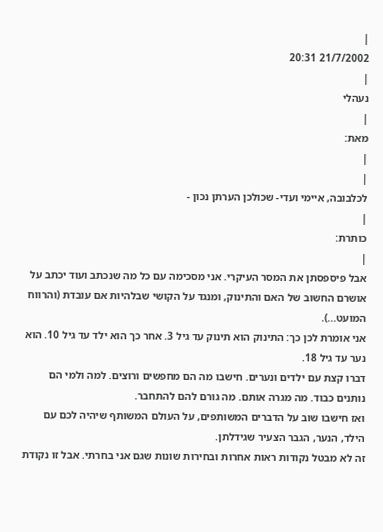|
21/7/2002 20:31
|
נעהלי
|
מאת:
|
|
לכלבובה, איימי ועדי- שכולכן הערתן נכון -
|
כותרת:
|
אבל פיספסתן את המסר העיקרי. אני מסכימה עם כל מה שנכתב ועוד יכתב על אושרם החשוב של האם והתינוק, ומנגד על הקושי שבלהיות אם עובדת (והרווח המועט...).
אני אומרת לכן כך: התינוק הוא תינוק עד גיל 3. אחר כך הוא ילד עד גיל 10. הוא נער עד גיל 18.
דברו קצת עם ילדים ונערים. חישבו מה הם מחפשים ורוצים. למה ולמי הם נותנים כבוד. מה מגרה אותם. מה גורם להם להתחבר.
ואז חישבו שוב על הדברים המשותפים, על העולם המשותף שיהיה לכם עם הילד, הנער, הגבר הצעיר שגידלתן.
זה לא מבטל נקודות ראות אחרות ובחירות שונות שגם אני בחרתי. אבל זו נקודת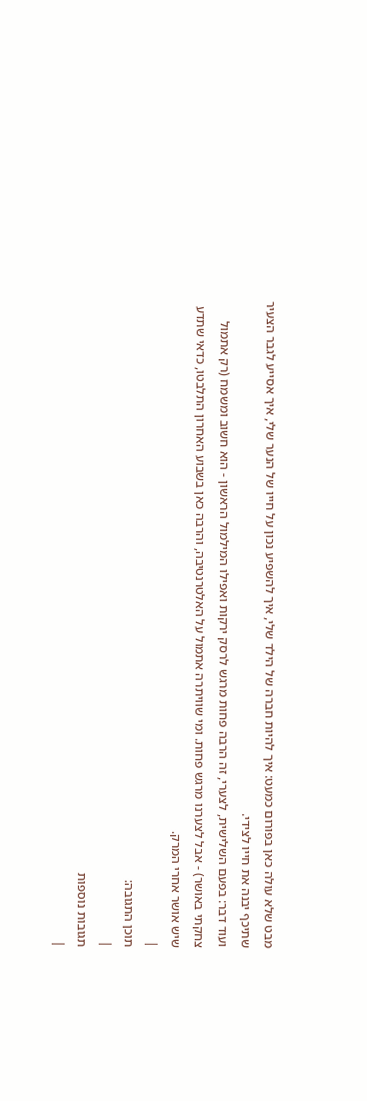מבט שלא עולה כאן בפורום כמעט: איך להיות חברה של הילד שלי, איך להשפיע נכון על חייו של הנער שלי, איך אסייע לגבר הצעיר שתיכף יבנה את חייו לצידי.
ועוד דבר: בפעם השלישית, לצערי, זה הרבה פחות מרגש לרסק ירקות ואפילו המילמול הראשון - הוא חשוב ומשמח (רק אתמול צחקתי באושר) - אבל לצערנו מרגש פחות. ומי שוויתרה אתמול על האלטרנטיבה, והרבה כאן בשבוע האחרון התלבטו, כדאי שתדע שיש אושר אחרי המרק.
|
תוכן התגובה:
|
תגובות נוספות
|